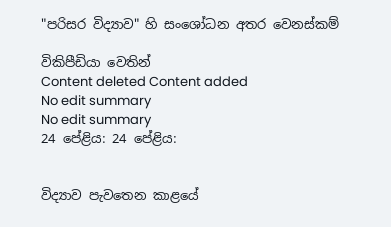"පරිසර විද්‍යාව" හි සංශෝධන අතර වෙනස්කම්

විකිපීඩියා වෙතින්
Content deleted Content added
No edit summary
No edit summary
24 පේළිය: 24 පේළිය:


විද්‍යාව පැවතෙන කාළයේ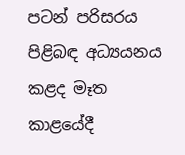පටන් පරිසරය පිළිබඳ අධ්‍යයනය කළද මෑත කාළයේදී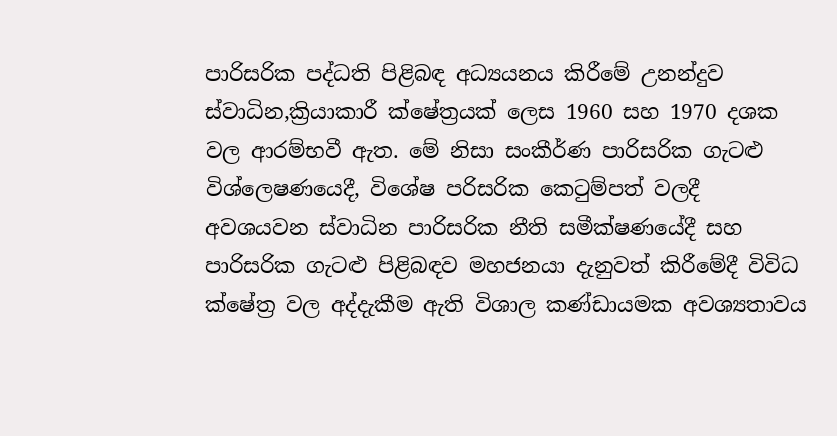පාරිසරික පද්ධති පිළිබඳ අධ්‍යයනය කිරීමේ උනන්දුව ස්වාධින,ක්‍රියාකාරී ක්ෂේත්‍රයක් ලෙස 1960 සහ 1970 දශක වල ආරම්භවී ඇත. මේ නිසා සංකීර්ණ පාරිසරික ගැටළු විශ්ලෙෂණයෙදී, විශේෂ පරිසරික කෙටුම්පත් වලදී අවශ‍යවන ස්වාධින පාරිසරික නීති සමීක්ෂණයේදී සහ පාරිසරික ගැටළු පිළිබඳව මහජනයා දැනුවත් කිරීමේදී විවිධ ක්ෂේත්‍ර වල අද්දැකීම ඇති විශාල කණ්ඩායමක අවශ්‍යතාවය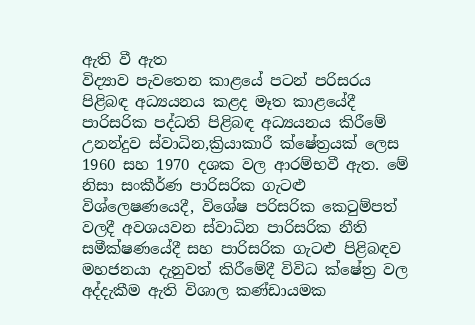ඇති වී ඇත
විද්‍යාව පැවතෙන කාළයේ පටන් පරිසරය පිළිබඳ අධ්‍යයනය කළද මෑත කාළයේදී පාරිසරික පද්ධති පිළිබඳ අධ්‍යයනය කිරීමේ උනන්දුව ස්වාධින,ක්‍රියාකාරී ක්ෂේත්‍රයක් ලෙස 1960 සහ 1970 දශක වල ආරම්භවී ඇත. මේ නිසා සංකීර්ණ පාරිසරික ගැටළු විශ්ලෙෂණයෙදී, විශේෂ පරිසරික කෙටුම්පත් වලදී අවශ‍යවන ස්වාධින පාරිසරික නීති සමීක්ෂණයේදී සහ පාරිසරික ගැටළු පිළිබඳව මහජනයා දැනුවත් කිරීමේදී විවිධ ක්ෂේත්‍ර වල අද්දැකීම ඇති විශාල කණ්ඩායමක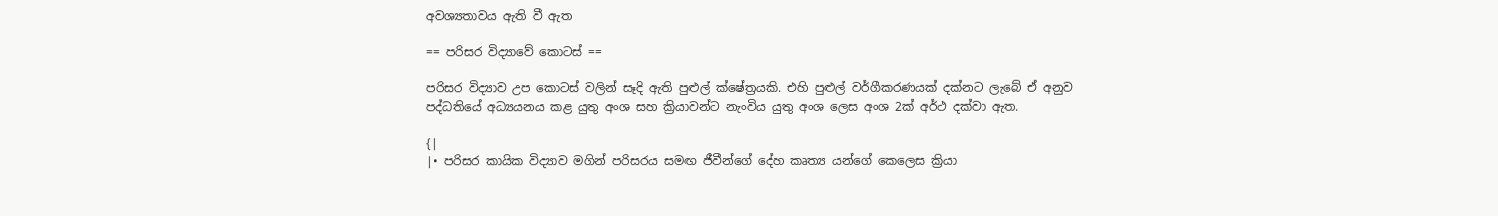අවශ්‍යතාවය ඇති වී ඇත

== පරිසර විද්‍යාවේ කොටස් ==

පරිසර විද්‍යාව උප කොටස් වලින් සෑදි ඇති පුළුල් ක්ෂේත්‍රයකි. එහි පුළුල් වර්ගීකරණයක් දක්නට ලැබේ ඒ අනුව පද්ධතියේ අධ්‍යයනය කළ යුතු අංශ සහ ක්‍රියාවන්ට නැංවිය යුතු අංශ ලෙස අංශ 2ක් අර්ථ දක්වා ඇත.

{|
|• පරිසර කායික විද්‍යාව මගින් පරිසරය සමඟ ජීවීන්ගේ දේහ කෘත්‍ය යන්ගේ කෙලෙස ක්‍රියා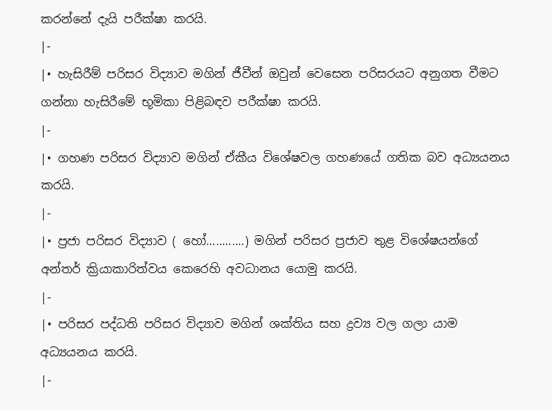කරන්නේ දැයි පරීක්ෂා කරයි.
|-
|• හැසිරීම් පරිසර විද්‍යාව මගින් ජීවීන් ඔවුන් වෙසෙන පරිසරයට අනුගත වීමට ගන්නා හැසිරීමේ භූමිකා පිළිබඳව පරීක්ෂා කරයි.
|-
|• ගහණ පරිසර විද්‍යාව මගින් ඒකීය විශේෂවල ගහණයේ ගතික බව අධ්‍යයනය කරයි.
|-
|• ප්‍රජා පරිසර විද්‍යාව ( හෝ............) මගින් පරිසර ප්‍රජාව තුළ විශේෂයන්ගේ අන්තර් ක්‍රියාකාරිත්වය කෙරෙහි අවධානය යොමු කරයි.
|-
|• පරිසර පද්ධති පරිසර විද්‍යාව මගින් ශක්තිය සහ ද්‍රව්‍ය වල ගලා යාම අධ්‍යයනය කරයි.
|-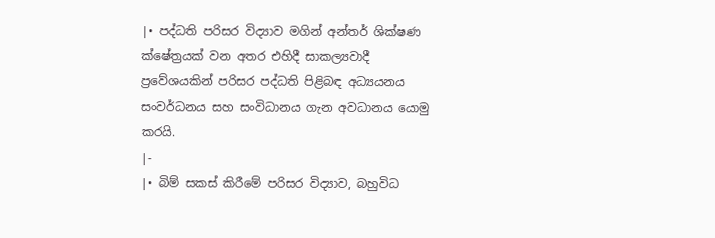|• පද්ධති පරිසර විද්‍යාව මගින් අන්තර් ශික්ෂණ ක්ෂේත්‍රයක් වන අතර එහිදී සාකල්‍යවාදී ප්‍රවේශයකින් පරිසර පද්ධති පිළිබඳ අධ්‍යයනය සංවර්ධනය සහ සංවිධානය ගැන අවධානය යොමු කරයි.
|-
|• බිම් සකස් කිරීමේ පරිසර විද්‍යාව, බහුවිධ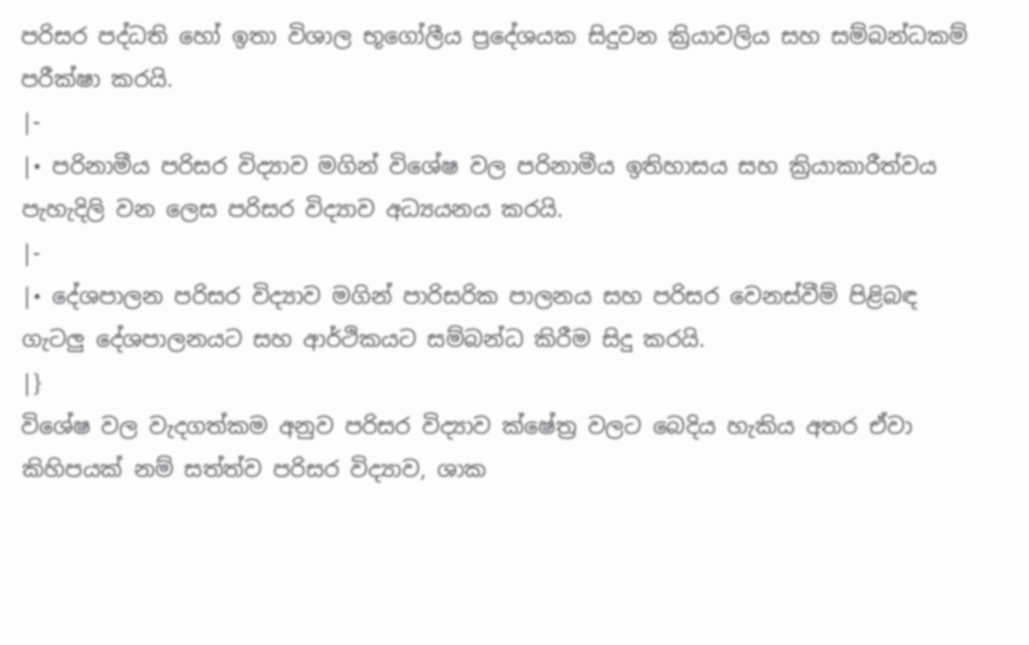පරිසර පද්ධති හෝ ඉතා විශාල භූගෝලීය ප්‍රදේශයක සිදුවන ක්‍රියාවලිය සහ සම්බන්ධකම් පරීක්ෂා කරයි.
|-
|• පරිනාමීය පරිසර විද්‍යාව මගින් විශේෂ වල පරිනාමීය ඉතිහාසය සහ ක්‍රියාකාරීත්වය පැහැදිලි වන ලෙස පරිසර විද්‍යාව අධ්‍යයනය කරයි.
|-
|• දේශපාලන පරිසර විද්‍යාව මගින් පාරිසරික පාලනය සහ පරිසර වෙනස්වීම් පිළිබඳ ගැටලු දේශපාලනයට සහ ආර්ථිකයට සම්බන්ධ කිරීම සිදු කරයි.
|}
විශේෂ වල වැදගත්කම අනුව පරිසර විද්‍යාව ක්ෂේත්‍ර වලට බෙදිය හැකිය අතර ඒවා කිහිපයක් නම් සත්ත්ව පරිසර විද්‍යාව, ශාක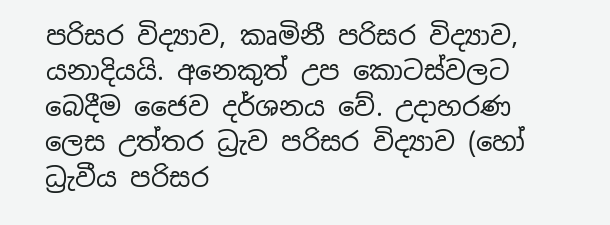පරිසර විද්‍යාව, කෘමිනී පරිසර විද්‍යාව, යනාදියයි. අනෙකුත් උප කොටස්වලට බෙදීම ජෛව දර්ශනය වේ. උදාහරණ ලෙස උත්තර ධ්‍රැව පරිසර විද්‍යාව (හෝ ධ්‍රැවීය පරිසර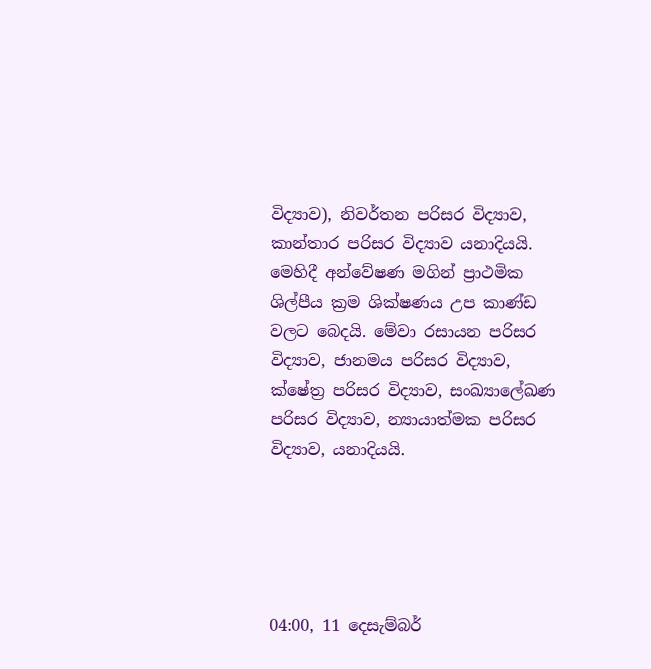විද්‍යාව), නිවර්තන පරිසර විද්‍යාව, කාන්තාර පරිසර විද්‍යාව යනාදියයි. මෙහිදී අන්වේෂණ මගින් ප්‍රාථමික ශිල්පීය ක්‍රම ශික්ෂණය උප කාණ්ඩ වලට බෙදයි. මේවා රසායන පරිසර විද්‍යාව, ජානමය පරිසර විද්‍යාව, ක්ෂේත්‍ර පරිසර විද්‍යාව, සංඛ්‍යාලේඛණ පරිසර විද්‍යාව, න්‍යායාත්මක පරිසර විද්‍යාව, යනාදියයි.





04:00, 11 දෙසැම්බර්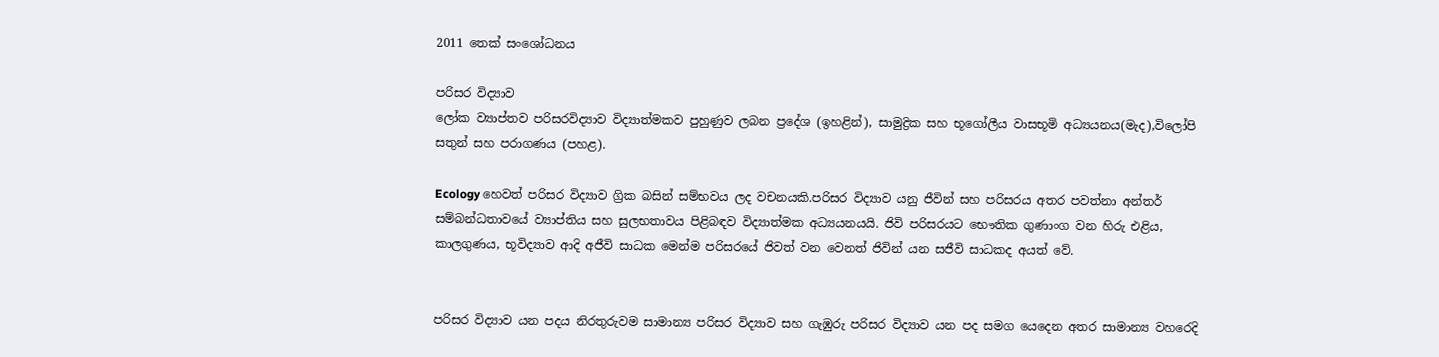2011 තෙක් සංශෝධනය

පරිසර විද්‍යාව
ලෝක ව්‍යාප්තව පරිසරවිද්‍යාව විද්‍යාත්මකව පුහුණුව ලබන ප්‍රදේශ (ඉහළින්), සාමුද්‍රික සහ භූගෝලීය වාසභූමි අධ්‍යයනය(මැද),විලෝපි සතුන් සහ පරාගණය (පහළ).

Ecology හෙවත් පරිසර විද්‍යාව ග්‍රික බසින් සම්භවය ලද වචනයකි.පරිසර විද්‍යාව යනු ජීවින් සහ පරිසරය අතර පවත්නා අන්තර් සම්බන්ධතාවයේ ව්‍යාප්තිය සහ සුලභතාවය පිළිබඳව විද්‍යාත්මක අධ්‍යයනයයි. ජිවි පරිසරයට භෞතික ගුණාංග වන හිරු එළිය, කාලගුණය, භූවිද්‍යාව ආදි අජීවි සාධක මෙන්ම පරිසරයේ ජිවත් වන වෙනත් ජිවින් යන සජීවි සාධකද අයත් වේ.


පරිසර විද්‍යාව යන පදය නිරතුරුවම සාමාන්‍ය පරිසර විද්‍යාව සහ ගැඹුරු පරිසර විද්‍යාව යන පද සමග යෙදෙන අතර සාමාන්‍ය වහරෙදි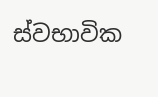ස්වභාවික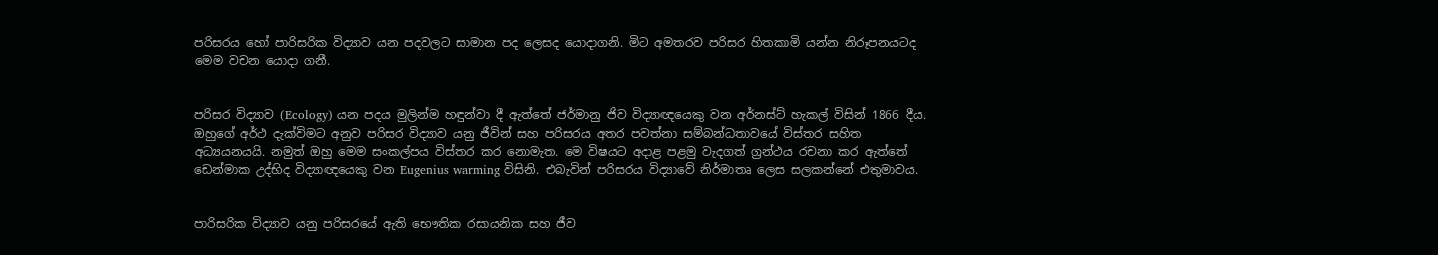පරිසරය හෝ පාරිසරික විද්‍යාව යන පදවලට සාමාන පද ලෙසද යොදාගනි. මිට අමතරව පරිසර හිතකාමි යන්න නිරූපනයටද මෙම වචන යොදා ගනී.


පරිසර විද්‍යාව (Ecology) යන පදය මුලින්ම හඳුන්වා දී ඇත්තේ ජර්මානු ජිව විද්‍යාඥයෙකු වන අර්නස්ට් හැකල් විසින් 1866 දීය. ඔහුගේ අර්ථ දැක්විමට අනුව පරිසර විද්‍යාව යනු ජීවින් සහ පරිසරය අතර පවත්නා සම්බන්ධතාවයේ විස්තර සහිත අධ්‍යයනයයි. නමුත් ඔහු මෙම සංකල්පය විස්තර කර නොමැත. මෙ විෂයට අදාළ පළමු වැදගත් ග්‍රන්ථය රචනා කර ඇත්තේ ඩෙන්මාක උද්භිද විද්‍යාඥයෙකු වන Eugenius warming විසිනි. එබැවින් පරිසරය විද්‍යාවේ නිර්මාතෘ ලෙස සලකන්නේ එතුමාවය.


පාරිසරික විද්‍යාව යනු පරිසරයේ ඇති භෞතික රසායනික සහ ජීව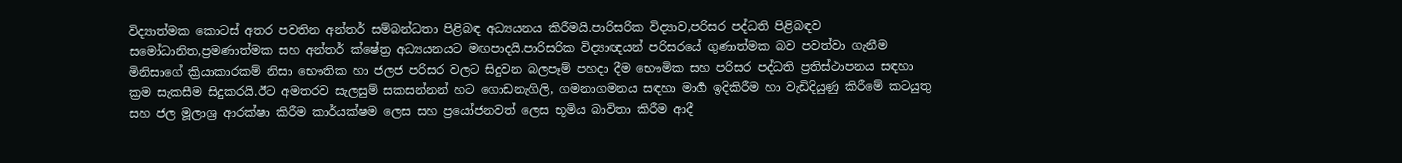විද්‍යාත්මක කොටස් අතර පවතින අන්තර් සම්බන්ධතා පිළිබඳ අධ්‍යයනය කිරීමයි.පාරිසරික විද්‍යාව,පරිසර පද්ධති පිළිබඳව සමෝධානිත,ප්‍රමණාත්මක සහ අන්තර් ක්ෂේත්‍ර අධ්‍යයනයට මඟපාදයි.පාරිසරික විද්‍යාඥයන් පරිසරයේ ගුණාත්මක බව පවත්වා ගැනීම මිනිසාගේ ක්‍රියාකාරකම් නිසා භෞතික හා ජලජ පරිසර වලට සිදුවන බලපෑම් පහදා දීම භෞමික සහ පරිසර පද්ධති ප්‍රතිස්ථාපනය සඳහා ක්‍රම සැකසීම සිදුකරයි.ඊට අමතරව සැලසුම් සකසන්නන් හට ගොඩනැගිලි, ගමනාගමනය සඳහා මාර්‍ග ඉදිකිරීම හා වැඩිදියුණු කිරීමේ කටයුතු සහ ජල මූලාශ්‍ර ආරක්ෂා කිරීම කාර්යක්ෂම ලෙස සහ ප්‍රයෝජනවත් ලෙස භූමිය බාවිතා කිරීම ආදී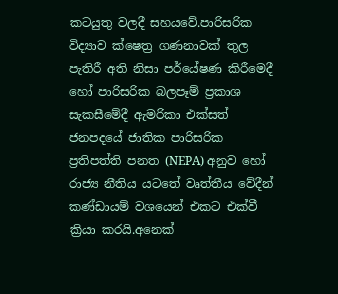කටයුතු වලදී සහයවේ.පාරිසරික විද්‍යාව ක්ෂෙත්‍ර ගණනාවක් තුල පැතිරී අති නිසා පර්යේෂණ කිරීමෙදී හෝ පාරිසරික බලපෑම් ප්‍රකාශ සැකසීමේදී ඇමරිකා එක්සත් ජනපදයේ ජාතික පාරිසරික ප්‍රතිපත්ති පනත (NEPA) අනුව හෝ රාජ්‍ය නීතිය යටතේ වෘත්තීය වේදීන් කණ්ඩායම් වශයෙන් එකට එක්වී ක්‍රියා කරයි.අනෙක්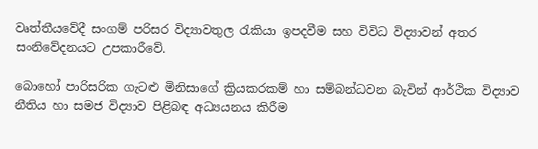වෘත්තීයවේදී සංගම් පරිසර විද්‍යාවතුල රැකියා ඉපදවීම සහ විවිධ විද්‍යාවන් අතර සංනිවේදනයට උපකාරීවේ.

බොහෝ පාරිසරික ගැටළු මිනිසාගේ ක්‍රියකරකම් හා සම්බන්ධවන බැවින් ආර්ථික විද්‍යාව නීතිය හා සමජ විද්‍යාව පිළිබඳ අධ්‍යයනය කිරීම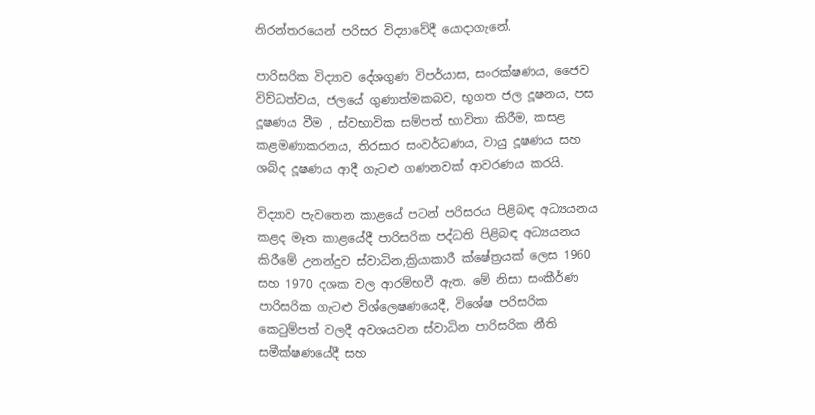නිරන්තරයෙන් පරිසර විද්‍යාවේදී යොදාගැනේ.

පාරිසරික විද්‍යාව දේශගුණ විපර්යාස, සංරක්ෂණය, ජෛව විව්ධත්වය, ජලයේ ගුණාත්මකබව, භූගත ජල දූෂනය, පස දූෂණය වීම , ස්වභාවික සම්පත් භාවිතා කිරීම, කසළ කළමණාකරනය, තිරසාර සංවර්ධණය, වායු දූෂණය සහ ශබ්ද දූෂණය ආදී ගැටළු ගණනවක් ආවරණය කරයි.

විද්‍යාව පැවතෙන කාළයේ පටන් පරිසරය පිළිබඳ අධ්‍යයනය කළද මෑත කාළයේදී පාරිසරික පද්ධති පිළිබඳ අධ්‍යයනය කිරීමේ උනන්දුව ස්වාධින,ක්‍රියාකාරී ක්ෂේත්‍රයක් ලෙස 1960 සහ 1970 දශක වල ආරම්භවී ඇත. මේ නිසා සංකීර්ණ පාරිසරික ගැටළු විශ්ලෙෂණයෙදී, විශේෂ පරිසරික කෙටුම්පත් වලදී අවශ‍යවන ස්වාධින පාරිසරික නීති සමීක්ෂණයේදී සහ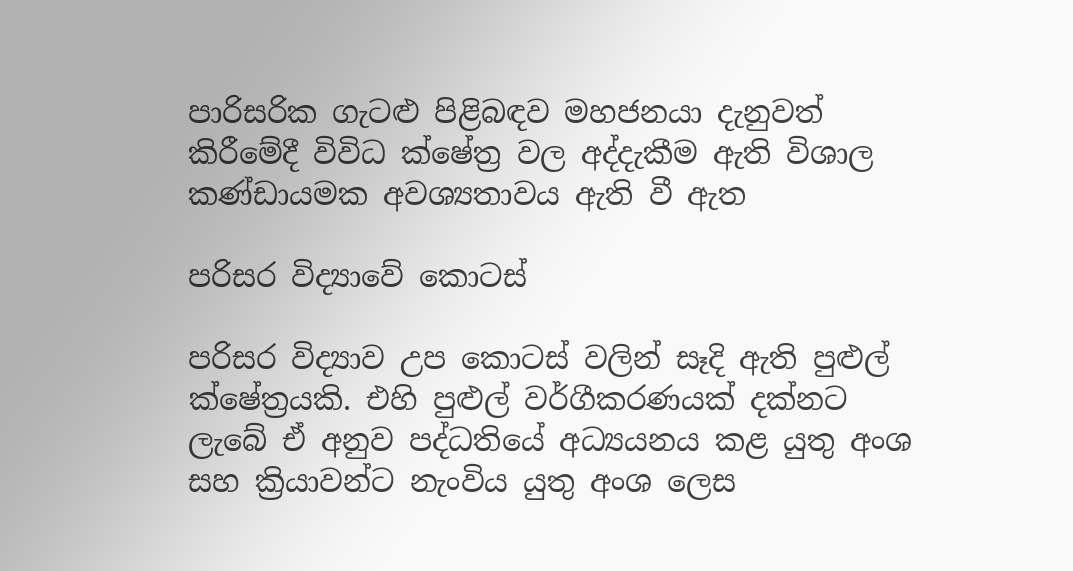පාරිසරික ගැටළු පිළිබඳව මහජනයා දැනුවත් කිරීමේදී විවිධ ක්ෂේත්‍ර වල අද්දැකීම ඇති විශාල කණ්ඩායමක අවශ්‍යතාවය ඇති වී ඇත

පරිසර විද්‍යාවේ කොටස්

පරිසර විද්‍යාව උප කොටස් වලින් සෑදි ඇති පුළුල් ක්ෂේත්‍රයකි. එහි පුළුල් වර්ගීකරණයක් දක්නට ලැබේ ඒ අනුව පද්ධතියේ අධ්‍යයනය කළ යුතු අංශ සහ ක්‍රියාවන්ට නැංවිය යුතු අංශ ලෙස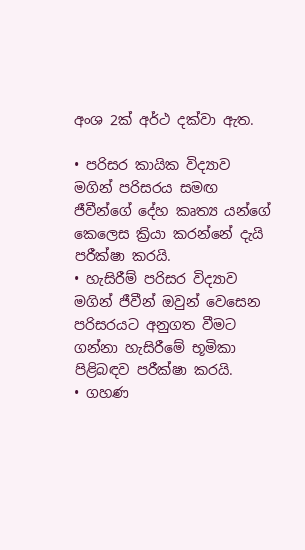අංශ 2ක් අර්ථ දක්වා ඇත.

• පරිසර කායික විද්‍යාව මගින් පරිසරය සමඟ ජීවීන්ගේ දේහ කෘත්‍ය යන්ගේ කෙලෙස ක්‍රියා කරන්නේ දැයි පරීක්ෂා කරයි.
• හැසිරීම් පරිසර විද්‍යාව මගින් ජීවීන් ඔවුන් වෙසෙන පරිසරයට අනුගත වීමට ගන්නා හැසිරීමේ භූමිකා පිළිබඳව පරීක්ෂා කරයි.
• ගහණ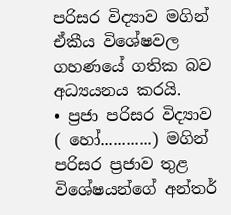පරිසර විද්‍යාව මගින් ඒකීය විශේෂවල ගහණයේ ගතික බව අධ්‍යයනය කරයි.
• ප්‍රජා පරිසර විද්‍යාව ( හෝ............) මගින් පරිසර ප්‍රජාව තුළ විශේෂයන්ගේ අන්තර්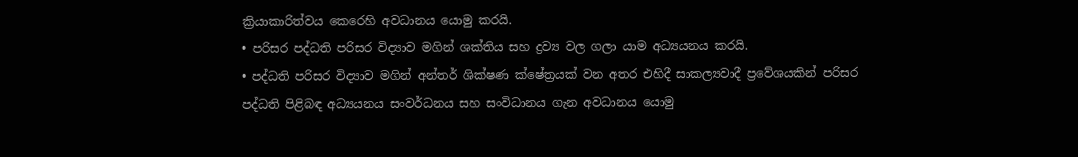ක්‍රියාකාරිත්වය කෙරෙහි අවධානය යොමු කරයි.
• පරිසර පද්ධති පරිසර විද්‍යාව මගින් ශක්තිය සහ ද්‍රව්‍ය වල ගලා යාම අධ්‍යයනය කරයි.
• පද්ධති පරිසර විද්‍යාව මගින් අන්තර් ශික්ෂණ ක්ෂේත්‍රයක් වන අතර එහිදී සාකල්‍යවාදී ප්‍රවේශයකින් පරිසර පද්ධති පිළිබඳ අධ්‍යයනය සංවර්ධනය සහ සංවිධානය ගැන අවධානය යොමු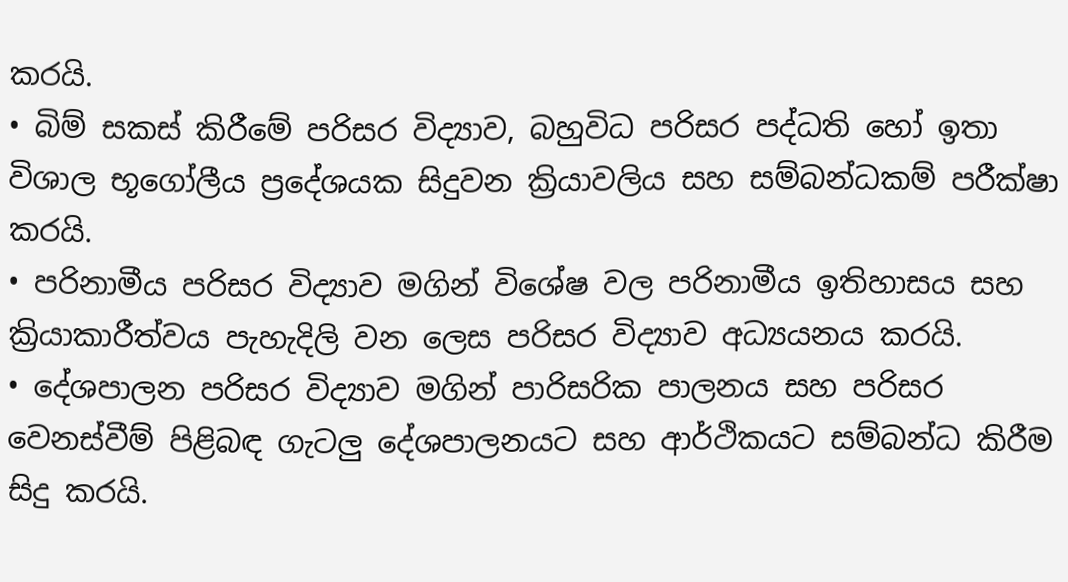කරයි.
• බිම් සකස් කිරීමේ පරිසර විද්‍යාව, බහුවිධ පරිසර පද්ධති හෝ ඉතා විශාල භූගෝලීය ප්‍රදේශයක සිදුවන ක්‍රියාවලිය සහ සම්බන්ධකම් පරීක්ෂා කරයි.
• පරිනාමීය පරිසර විද්‍යාව මගින් විශේෂ වල පරිනාමීය ඉතිහාසය සහ ක්‍රියාකාරීත්වය පැහැදිලි වන ලෙස පරිසර විද්‍යාව අධ්‍යයනය කරයි.
• දේශපාලන පරිසර විද්‍යාව මගින් පාරිසරික පාලනය සහ පරිසර වෙනස්වීම් පිළිබඳ ගැටලු දේශපාලනයට සහ ආර්ථිකයට සම්බන්ධ කිරීම සිදු කරයි.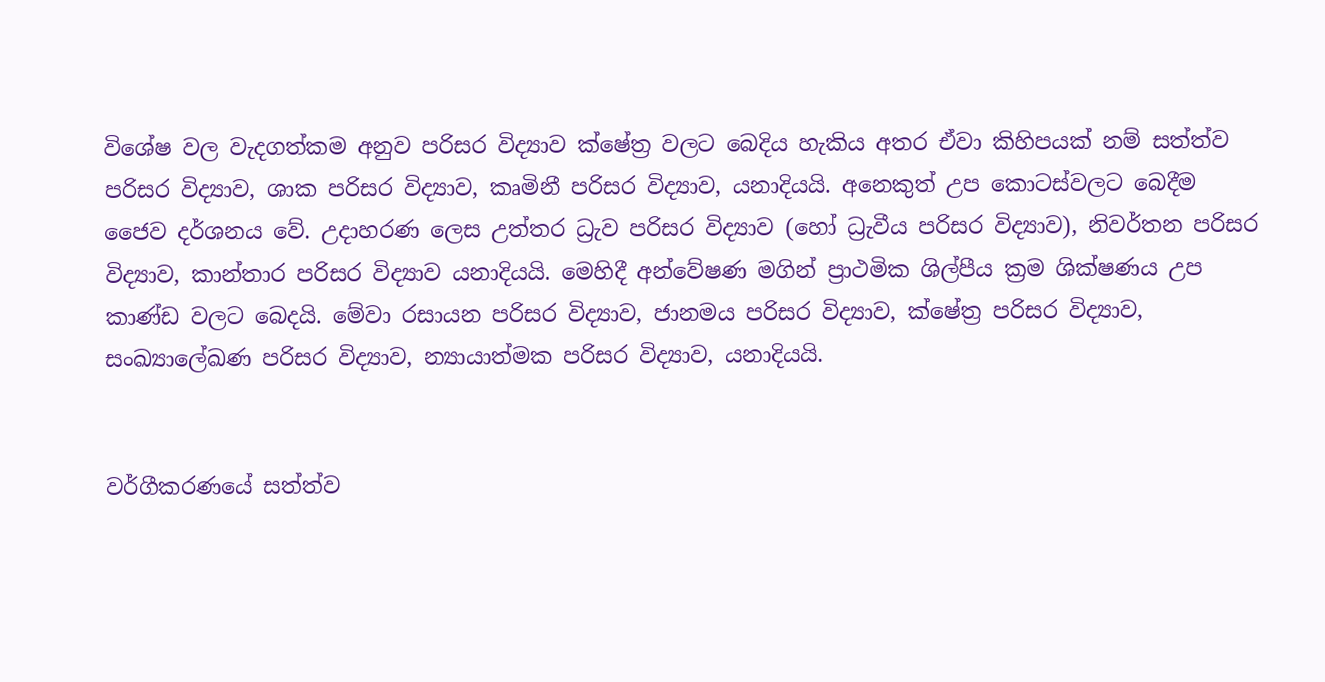විශේෂ වල වැදගත්කම අනුව පරිසර විද්‍යාව ක්ෂේත්‍ර වලට බෙදිය හැකිය අතර ඒවා කිහිපයක් නම් සත්ත්ව පරිසර විද්‍යාව, ශාක පරිසර විද්‍යාව, කෘමිනී පරිසර විද්‍යාව, යනාදියයි. අනෙකුත් උප කොටස්වලට බෙදීම ජෛව දර්ශනය වේ. උදාහරණ ලෙස උත්තර ධ්‍රැව පරිසර විද්‍යාව (හෝ ධ්‍රැවීය පරිසර විද්‍යාව), නිවර්තන පරිසර විද්‍යාව, කාන්තාර පරිසර විද්‍යාව යනාදියයි. මෙහිදී අන්වේෂණ මගින් ප්‍රාථමික ශිල්පීය ක්‍රම ශික්ෂණය උප කාණ්ඩ වලට බෙදයි. මේවා රසායන පරිසර විද්‍යාව, ජානමය පරිසර විද්‍යාව, ක්ෂේත්‍ර පරිසර විද්‍යාව, සංඛ්‍යාලේඛණ පරිසර විද්‍යාව, න්‍යායාත්මක පරිසර විද්‍යාව, යනාදියයි.


වර්ගීකරණයේ සත්ත්ව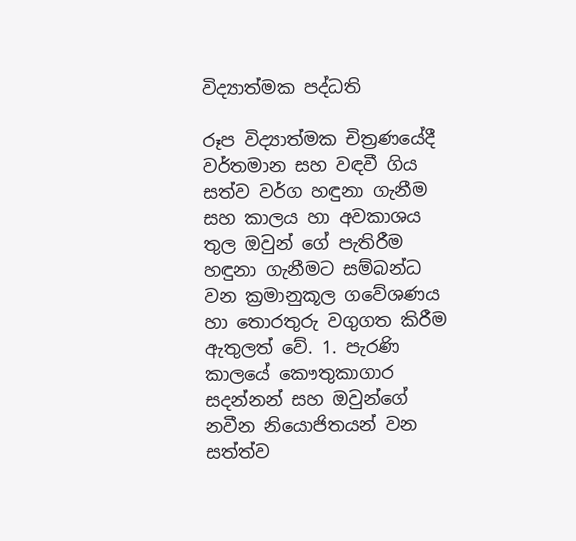විද්‍යාත්මක පද්ධති

රූප විද්‍යාත්මක චිත්‍රණයේදී වර්තමාන සහ වඳවී ගිය සත්ව වර්ග හඳුනා ගැනීම සහ කාලය හා අවකාශය තුල ඔවුන් ගේ පැතිරීම හඳුනා ගැනීමට සම්බන්ධ වන ක්‍රමානුකූල ගවේශණය හා තොරතුරු වගුගත කිරීම ඇතුලත් වේ. 1. පැරණි කාලයේ කෞතුකාගාර සදන්නන් සහ ඔවුන්ගේ නවීන නියොජිතයන් වන සත්ත්ව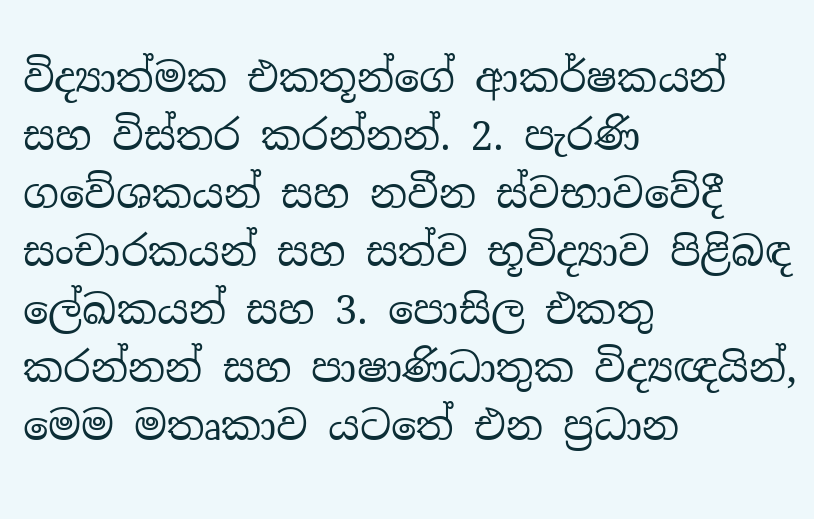විද්‍යාත්මක එකතූන්ගේ ආකර්ෂකයන් සහ විස්තර කරන්නන්. 2. පැරණි ගවේශකයන් සහ නවීන ස්වභාවවේදී සංචාරකයන් සහ සත්ව භූවිද්‍යාව පිළිබඳ ලේඛකයන් සහ 3. පොසිල එකතු කරන්නන් සහ පාෂාණිධාතුක විද්‍යඥයින්, මෙම මතෘකාව යටතේ එන ප්‍රධාන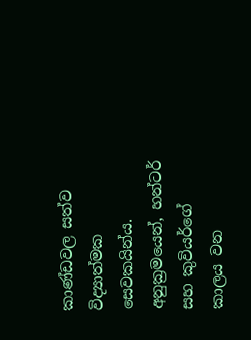කාණ්ඩවල සත්ව විද්‍යාත්මක සෙවකයින්ය. අනුක්‍රමයෙන්, හන්ටර් සහ කුවියර්ගේ කාලය වන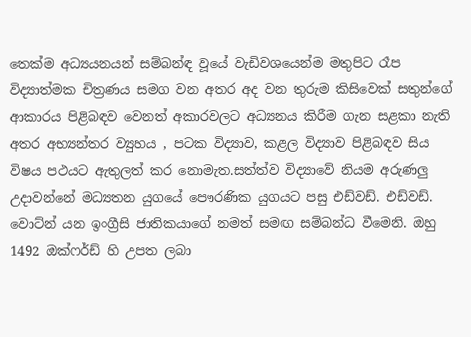තෙක්ම අධ්‍යයනයන් සම්බන්ඳ වූයේ වැඩිවශයෙන්ම මතුපිට රෑප විද්‍යාත්මක චිත්‍රණය සමග වන අතර අද වන තුරුම කිසිවෙක් සතුන්ගේ ආකාරය පිළිබඳව වෙනත් අකාරවලට අධ්‍යනය කිරීම ගැන සළකා නැති අතර අභ්‍යන්තර ව්‍යුහය , පටක විද්‍යාව, කළල විද්‍යාව පිළිබඳව සිය විෂය පථයට ඇතුලත් කර නොමැත.සත්ත්ව විද්‍යාවේ නියම අරුණලු උදාවන්නේ මධ්‍යතන යුගයේ පෞරණික යුගයට පසු එඩ්වඩ්. එඩ්වඩ්. වොට්න් යන ඉංග්‍රීසි ජාතිකයාගේ නමත් සමඟ සම්බන්ධ වීමෙනි. ඔහු 1492 ඔක්ෆර්ඩ් හි උපත ලබා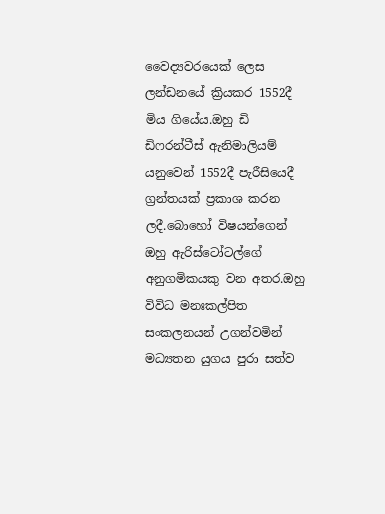වෛද්‍යවරයෙක් ලෙස ලන්ඩනයේ ක්‍රියකර 1552දී මිය ගියේය.ඔහු ඩි ඩිෆරන්ටීස් ඇනිමාලියම් යනුවෙන් 1552දී පැරීසියෙදී ග්‍රන්තයක් ප්‍රකාශ කරන ලදී.බොහෝ විෂයන්ගෙන් ඔහු ඇරිස්ටෝටල්ගේ අනුගමිකයකු වන අතර.ඔහු විවිධ මනඃකල්පිත සංකලනයන් උගන්වමින් මධ්‍යතන යුගය පුරා සත්ව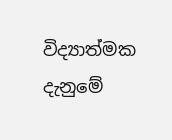විද්‍යාත්මක දැනුමේ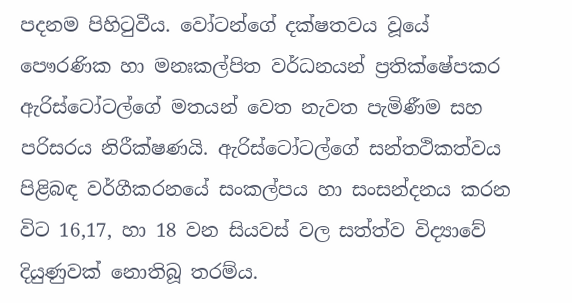පදනම පිහිටුවීය. වෝටන්ගේ දක්ෂතවය වූයේ පෞරණික හා මනඃකල්පිත වර්ධනයන් ප්‍රතික්ෂේපකර ඇරිස්ටෝටල්ගේ මතයන් වෙත නැවත පැමිණීම සහ පරිසරය නිරීක්ෂණයි. ඇරිස්ටෝටල්ගේ සන්තථිකත්වය පිළිබඳ වර්ගීකරනයේ සංකල්පය හා සංසන්දනය කරන විට 16,17, හා 18 වන සියවස් වල සත්ත්ව විද්‍යාවේ දියුණුවක් නොතිබූ තරම්ය.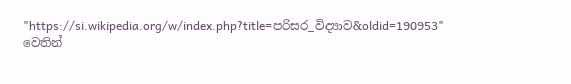"https://si.wikipedia.org/w/index.php?title=පරිසර_විද්‍යාව&oldid=190953" වෙතින්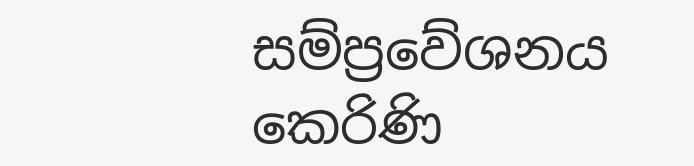සම්ප්‍රවේශනය කෙරිණි